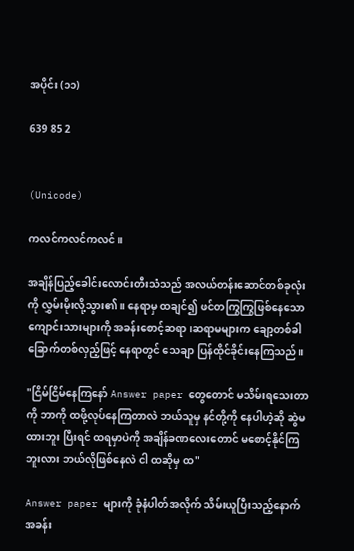အပိုင်း (၁၁)

639 85 2


(Unicode)

ကလင်ကလင်ကလင်။

အချိန်ပြည့်ခေါင်းလောင်းတီးသံသည် အလယ်တန်းဆောင်တစ်ခုလုံးကို လွှမ်းမိုးလို့သွား၏။ နေရာမှ ထချင်၍ ဖင်တကြွကြွဖြစ်နေသော ကျောင်းသားများကို အခန်းစောင့်ဆရာ၊ဆရာမများက ချော့တစ်ခါ ခြောက်တစ်လှည့်ဖြင့် နေရာတွင် သေချာ ပြန်ထိုင်ခိုင်းနေကြသည်။

"ငြိမ်ငြိမ်နေကြနော် Answer paper တွေတောင် မသိမ်းရသေးတာကို ဘာကို ထဖို့လုပ်နေကြတာလဲ ဘယ်သူမှ နင်တို့ကို နေပါဟဲ့ဆို ဆွဲမထားဘူး ပြီးရင် ထရမှာပဲကို အချိန်ခဏလေးတောင် မစောင့်နိုင်ကြဘူးလား ဘယ်လိုဖြစ်နေလဲ ငါ ထဆိုမှ ထ"

Answer paper များကို ခုံနံပါတ်အလိုက် သိမ်းယူပြီးသည့်နောက် အခန်း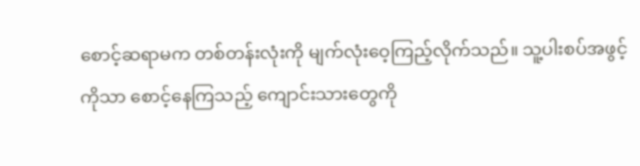စောင့်ဆရာမက တစ်တန်းလုံးကို မျက်လုံးဝေ့ကြည့်လိုက်သည်။ သူ့ပါးစပ်အဖွင့်ကိုသာ စောင့်နေကြသည့် ကျောင်းသားတွေကို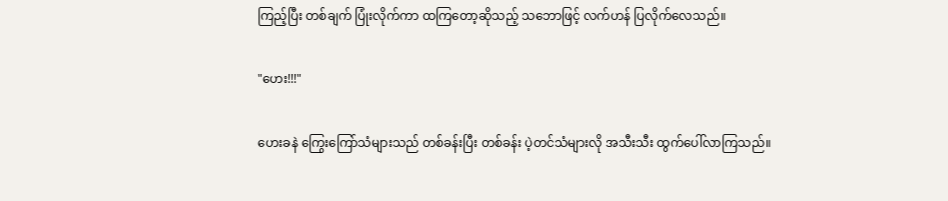ကြည့်ပြီး တစ်ချက် ပြုံးလိုက်ကာ ထကြတော့ဆိုသည့် သဘောဖြင့် လက်ဟန် ပြလိုက်လေသည်။

"ဟေး!!!"

ဟေးခနဲ ကြွေးကြော်သံများသည် တစ်ခန်းပြီး တစ်ခန်း ပဲ့တင်သံများလို အသီးသီး ထွက်ပေါ်လာကြသည်။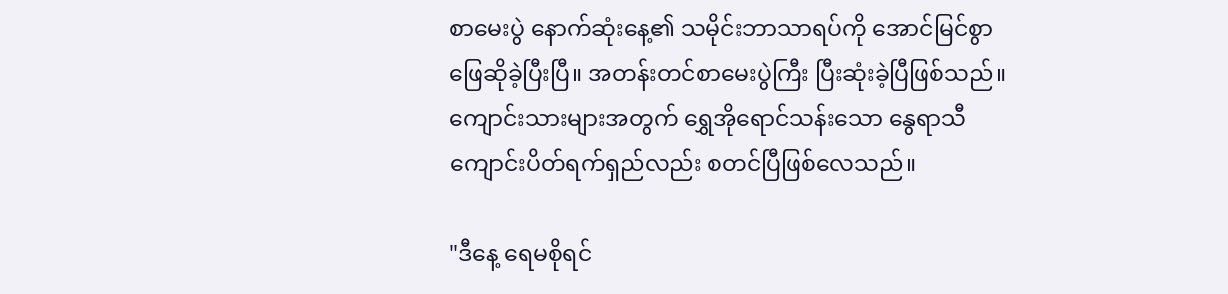စာမေးပွဲ နောက်ဆုံးနေ့၏ သမိုင်းဘာသာရပ်ကို အောင်မြင်စွာ ဖြေဆိုခဲ့ပြီးပြီ။ အတန်းတင်စာမေးပွဲကြီး ပြီးဆုံးခဲ့ပြီဖြစ်သည်။ ကျောင်းသားများအတွက် ရွှေအိုရောင်သန်းသော နွေရာသီကျောင်းပိတ်ရက်ရှည်လည်း စတင်ပြီဖြစ်လေသည်။

"ဒီနေ့ ရေမစိုရင်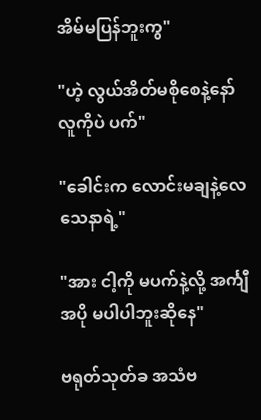အိမ်မပြန်ဘူးကွ"

"ဟဲ့ လွယ်အိတ်မစိုစေနဲ့နော် လူကိုပဲ ပက်"

"ခေါင်းက လောင်းမချနဲ့လေ သေနာရဲ့"

"အား ငါ့ကို မပက်နဲ့လို့ အင်္ကျီအပို မပါပါဘူးဆိုနေ"

ဗရုတ်သုတ်ခ အသံဗ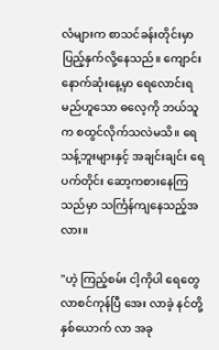လံများက စာသင်ခန်းတိုင်းမှာ ပြည့်နှက်လို့နေသည်။ ကျောင်းနောက်ဆုံးနေ့မှာ ရေလောင်းရမည်ဟူသော ဓလေ့ကို ဘယ်သူက စထွင်လိုက်သလဲမသိ။ ရေသန့်ဘူးများနှင့် အချင်းချင်း ရေပက်တိုင်း ဆော့ကစားနေကြသည်မှာ သင်္ကြန်ကျနေသည့်အလား။

"ဟဲ့ ကြည့်စမ်း ငါ့ကိုပါ ရေတွေ လာစင်ကုန်ပြီ အေး လာခဲ့ နင်တို့နှစ်ယောက် လာ အခု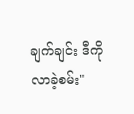ချက်ချင်း ဒီကို လာခဲ့စမ်း"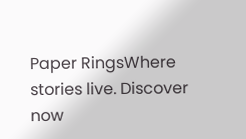Paper RingsWhere stories live. Discover now